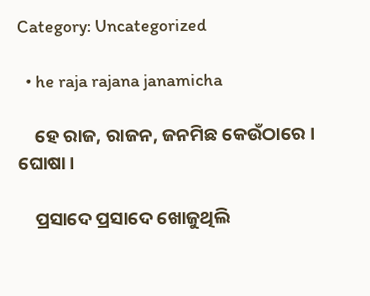Category: Uncategorized

  • he raja rajana janamicha

    ହେ ରାଜ, ରାଜନ, ଜନମିଛ କେଉଁଠାରେ । ଘୋଷା ।

    ପ୍ରସାଦେ ପ୍ରସାଦେ ଖୋଜୁଥିଲି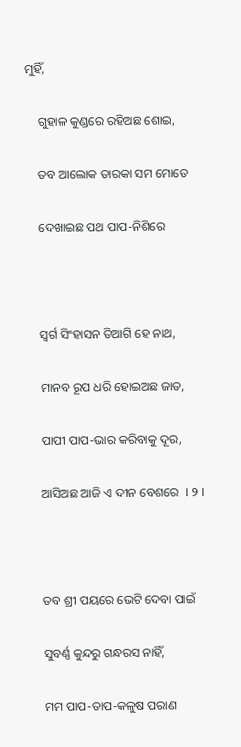ମୁହିଁ,

    ଗୁହାଳ କୁଣ୍ଡରେ ରହିଅଛ ଶୋଇ,

    ତବ ଆଲୋକ ତାରକା ସମ ମୋତେ

    ଦେଖାଇଛ ପଥ ପାପ-ନିଶିରେ



    ସ୍ୱର୍ଗ ସିଂହାସନ ତିଆଗି ହେ ନାଥ,

    ମାନବ ରୂପ ଧରି ହୋଇଅଛ ଜାତ,

    ପାପୀ ପାପ-ଭାର କରିବାକୁ ଦୂର,

    ଆସିଅଛ ଆଜି ଏ ଦୀନ ବେଶରେ  । ୨ ।



    ତବ ଶ୍ରୀ ପୟରେ ଭେଟି ଦେବା ପାଇଁ

    ସୁବର୍ଣ୍ଣ କୁନ୍ଦରୁ ଗନ୍ଧରସ ନାହିଁ,

    ମମ ପାପ-ତାପ-କଳୁଷ ପରାଣ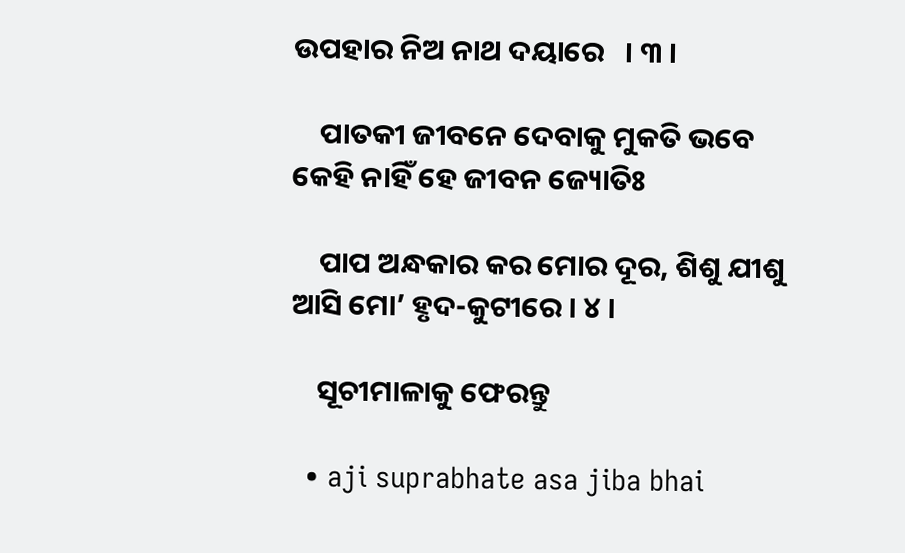ଉପହାର ନିଅ ନାଥ ଦୟାରେ   । ୩ ।

    ପାତକୀ ଜୀବନେ ଦେବାକୁ ମୁକତି ଭବେ କେହି ନାହିଁ ହେ ଜୀବନ ଜ୍ୟୋତିଃ

    ପାପ ଅନ୍ଧକାର କର ମୋର ଦୂର, ଶିଶୁ ଯୀଶୁ ଆସି ମୋ’ ହୃଦ-କୁଟୀରେ । ୪ ।

    ସୂଚୀମାଳାକୁ ଫେରନ୍ତୁ

  • aji suprabhate asa jiba bhai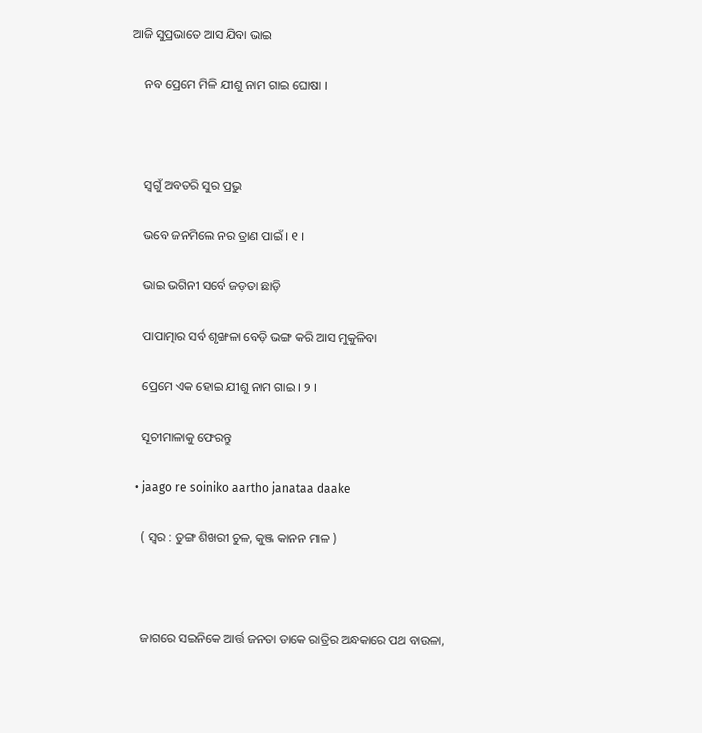ଆଜି ସୁପ୍ରଭାତେ ଆସ ଯିବା ଭାଇ

    ନବ ପ୍ରେମେ ମିଳି ଯୀଶୁ ନାମ ଗାଇ ଘୋଷା ।



    ସ୍ୱଗୁଁ ଅବତରି ସୁର ପ୍ରଭୁ

    ଭବେ ଜନମିଲେ ନର ତ୍ରାଣ ପାଇଁ । ୧ ।

    ଭାଇ ଭଗିନୀ ସର୍ବେ ଜଡ଼ତା ଛାଡ଼ି

    ପାପାତ୍ମାର ସର୍ବ ଶୃଙ୍ଖଳା ବେଡ଼ି ଭଙ୍ଗ କରି ଆସ ମୁକୁଳିବା

    ପ୍ରେମେ ଏକ ହୋଇ ଯୀଶୁ ନାମ ଗାଇ । ୨ ।

    ସୂଚୀମାଳାକୁ ଫେରନ୍ତୁ

  • jaago re soiniko aartho janataa daake

    ( ସ୍ୱର : ତୁଙ୍ଗ ଶିଖରୀ ଚୁଳ, କୁଞ୍ଜ କାନନ ମାଳ )



    ଜାଗରେ ସଇନିକେ ଆର୍ତ୍ତ ଜନତା ଡାକେ ରାତ୍ରିର ଅନ୍ଧକାରେ ପଥ ବାଉଳା,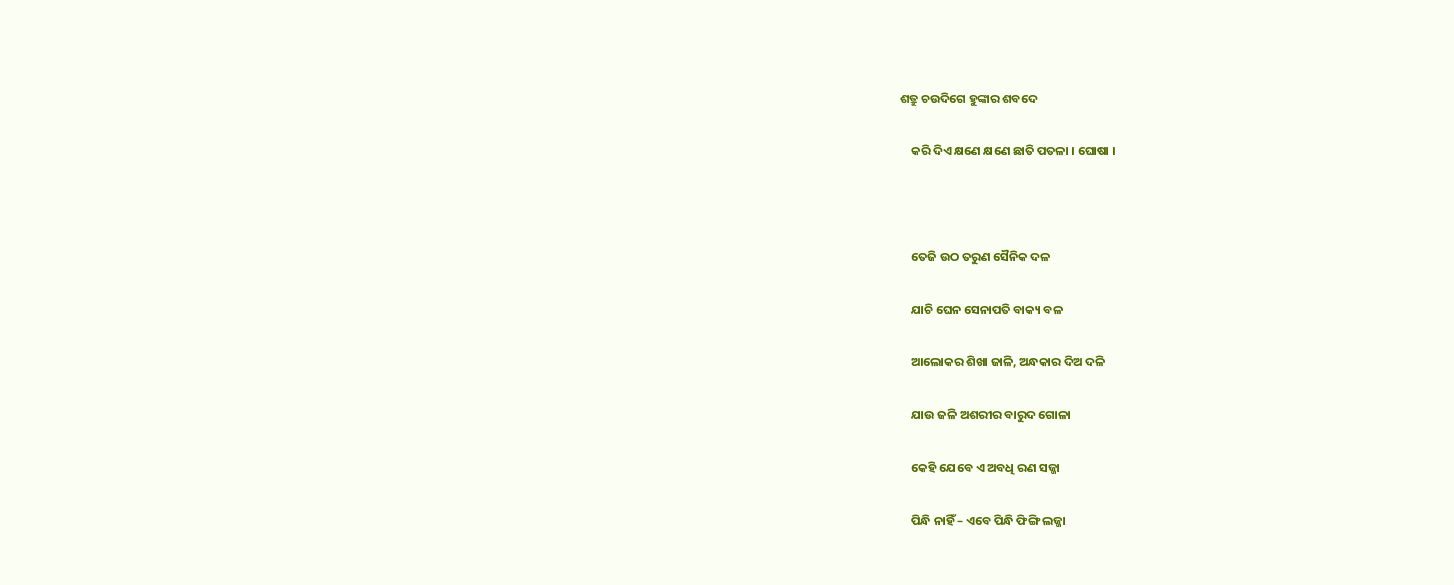ଶତ୍ରୁ ଚଉଦିଗେ ହୁଙ୍କାର ଶବଦେ

    କରି ଦିଏ କ୍ଷଣେ କ୍ଷଣେ ଛାତି ପତଳା । ଘୋଷା ।



    ତେଜି ଉଠ ତରୁଣ ସୈନିକ ଦଳ

    ଯାଚି ଘେନ ସେନାପତି ବାକ୍ୟ ବଳ

    ଆଲୋକର ଶିଖା ଜାଳି, ଅନ୍ଧକାର ଦିଅ ଦଳି

    ଯାଉ ଜଳି ଅଶରୀର ବାରୁଦ ଗୋଳା

    କେହି ଯେବେ ଏ ଅବଧି ରଣ ସଜ୍ଜା

    ପିନ୍ଧି ନାହିଁ – ଏବେ ପିନ୍ଧି ଫିଙ୍ଗି ଲଜ୍ଜା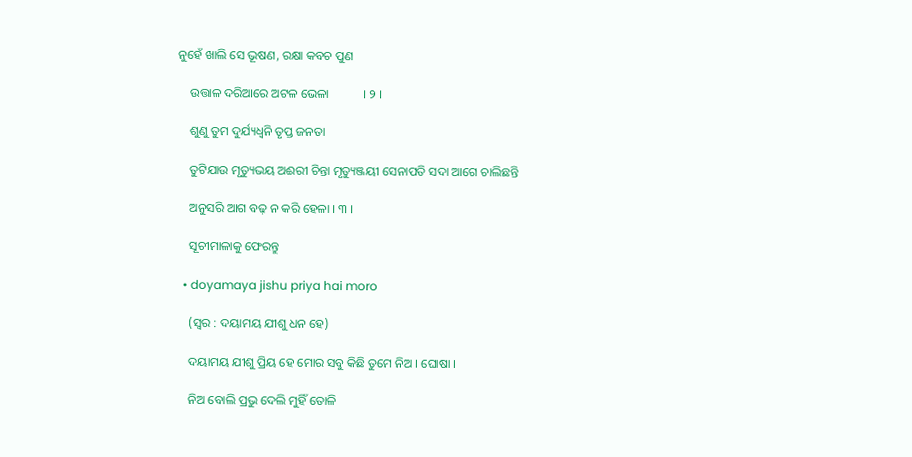ନୁହେଁ ଖାଲି ସେ ଭୂଷଣ, ରକ୍ଷା କବଚ ପୁଣ

    ଉତ୍ତାଳ ଦରିଆରେ ଅଟଳ ଭେଳା           । ୨ ।

    ଶୁଣୁ ତୁମ ଦୁର୍ଯ୍ୟଧ୍ୱନି ତୃପ୍ତ ଜନତା

    ତୁଟିଯାଉ ମୃତ୍ୟୁଭୟ ଅଈରୀ ଚିନ୍ତା ମୃତ୍ୟୁଞ୍ଜୟୀ ସେନାପତି ସଦା ଆଗେ ଚାଲିଛନ୍ତି

    ଅନୁସରି ଆଗ ବଢ଼ ନ କରି ହେଳା । ୩ ।

    ସୂଚୀମାଳାକୁ ଫେରନ୍ତୁ

  • doyamaya jishu priya hai moro

    (ସ୍ୱର : ଦୟାମୟ ଯୀଶୁ ଧନ ହେ)

    ଦୟାମୟ ଯୀଶୁ ପ୍ରିୟ ହେ ମୋର ସବୁ କିଛି ତୁମେ ନିଅ । ଘୋଷା ।

    ନିଅ ବୋଲି ପ୍ରଭୁ ଦେଲି ମୁହିଁ ତୋଳି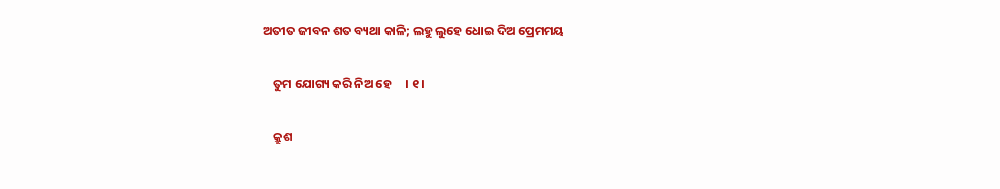ଅତୀତ ଜୀବନ ଶତ ବ୍ୟଥା କାଳି; ଲହୁ ଲୁହେ ଧୋଇ ଦିଅ ପ୍ରେମମୟ

    ତୁମ ଯୋଗ୍ୟ କରି ନିଅ ହେ     । ୧ ।

    କ୍ରୁଶ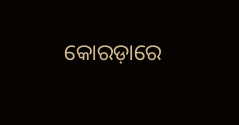କୋରଡ଼ାରେ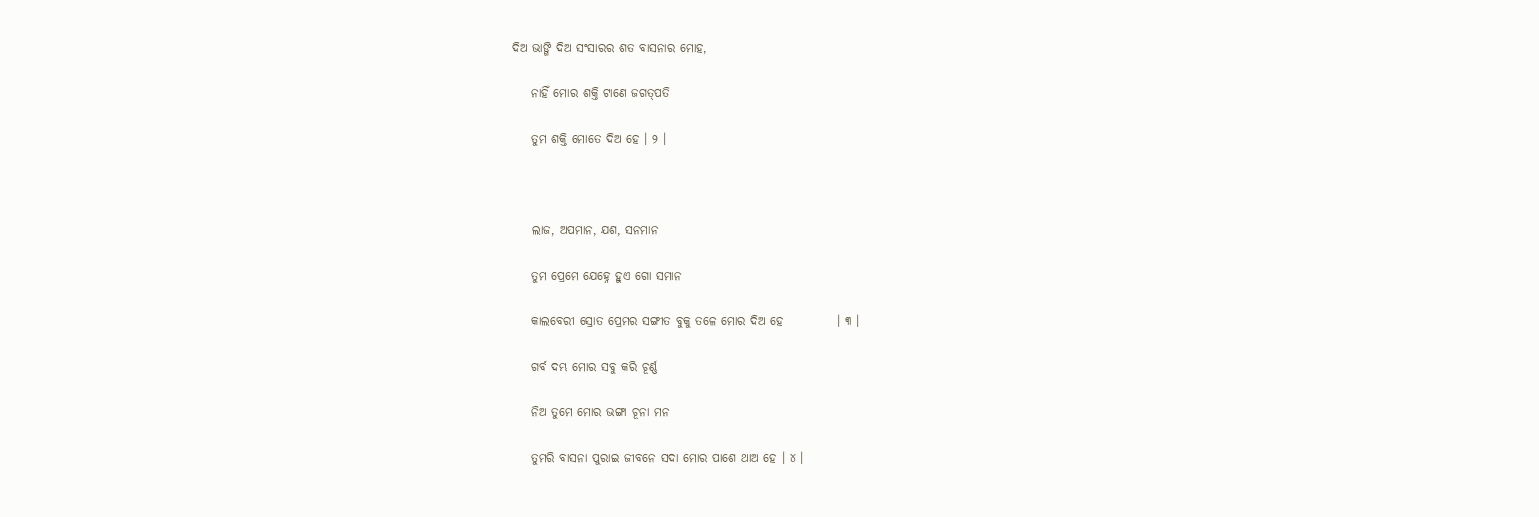ଦିଅ ଭାଙ୍ଗି ଦିଅ ସଂସାରର ଶତ ବାସନାର ମୋହ,

    ନାହିଁ ମୋର ଶକ୍ତି ଟାଣେ ଜଗତ୍‌ପତି

    ତୁମ ଶକ୍ତି ମୋତେ ଦିଅ ହେ । ୨ ।



    ଲାଜ, ଅପମାନ, ଯଶ, ସନମାନ

    ତୁମ ପ୍ରେମେ ଯେହ୍ନେ ହୁଏ ଗୋ ସମାନ

    କାଲବେରୀ ସ୍ରୋତ ପ୍ରେମର ସଙ୍ଗୀତ ବୁକୁ ତଳେ ମୋର ଦିଅ ହେ           । ୩ ।

    ଗର୍ବ ଦମ୍ଭ ମୋର ସବୁ କରି ଚୂର୍ଣ୍ଣ

    ନିଅ ତୁମେ ମୋର ଭଙ୍ଗା ଚୂନା ମନ

    ତୁମରି ବାସନା ପୁରାଇ ଜୀବନେ ସଦା ମୋର ପାଶେ ଥାଅ ହେ । ୪ ।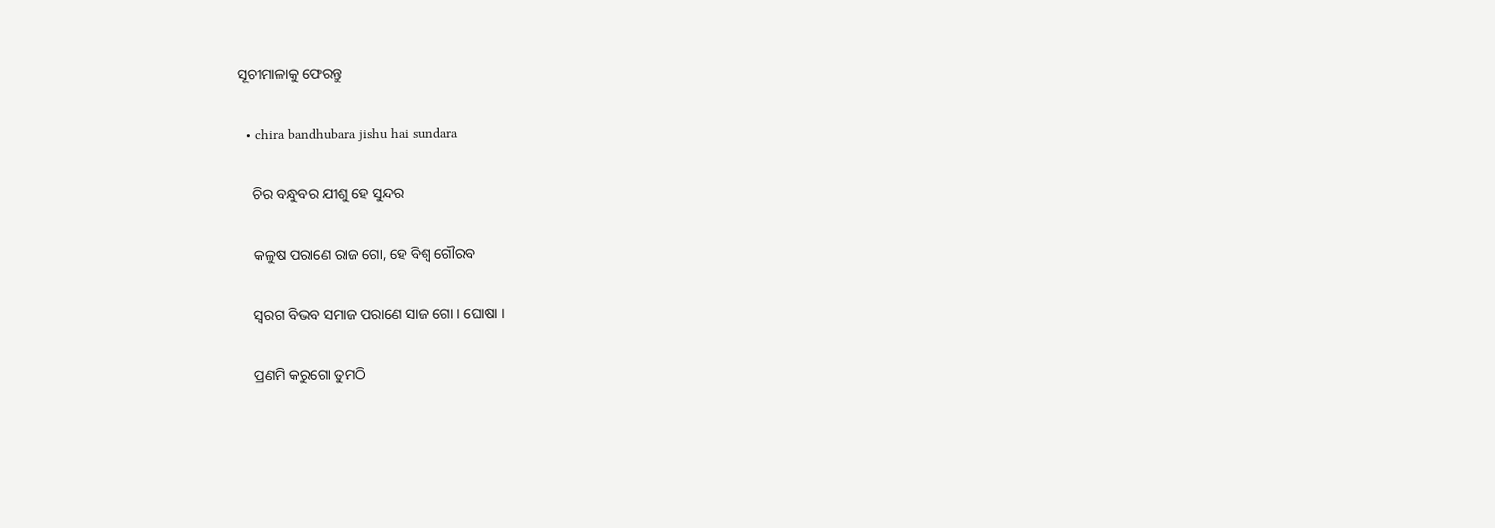ସୂଚୀମାଳାକୁ ଫେରନ୍ତୁ

  • chira bandhubara jishu hai sundara

    ଚିର ବନ୍ଧୁବର ଯୀଶୁ ହେ ସୁନ୍ଦର

    କଳୁଷ ପରାଣେ ରାଜ ଗୋ, ହେ ବିଶ୍ୱ ଗୌରବ

    ସ୍ୱରଗ ବିଭବ ସମାଜ ପରାଣେ ସାଜ ଗୋ । ଘୋଷା ।

    ପ୍ରଣମି କରୁଗୋ ତୁମଠି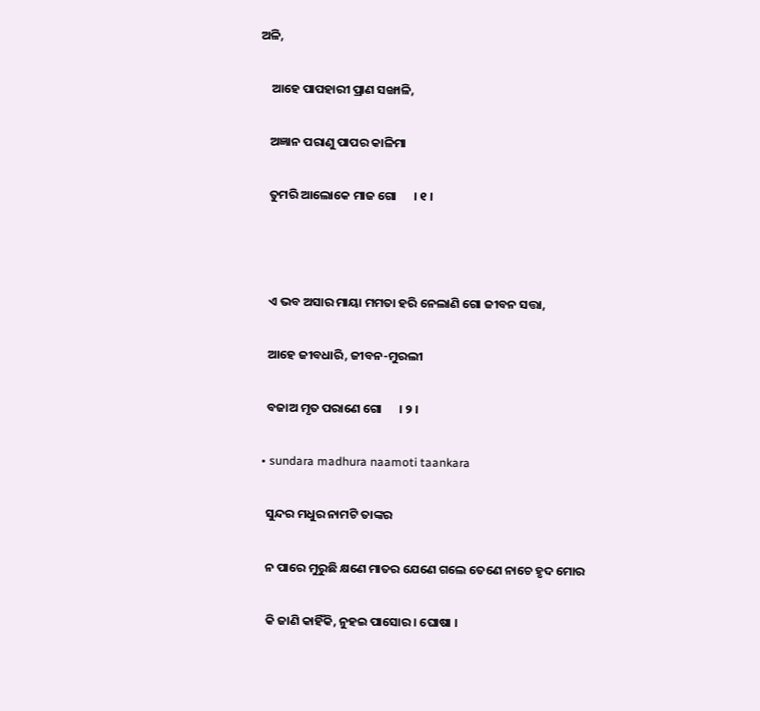ଅଳି,

    ଆହେ ପାପହାରୀ ପ୍ରାଣ ସଙ୍ଖାଳି,

    ଅଜ୍ଞାନ ପରାଣୁ ପାପର କାଳିମା

    ତୁମରି ଆଲୋକେ ମାଜ ଗୋ      । ୧ ।



    ଏ ଭବ ଅସାର ମାୟା ମମତା ହରି ନେଲାଣି ଗୋ ଜୀବନ ସତ୍ତା,

    ଆହେ ଜୀବଧାରି, ଜୀବନ-ମୁରଲୀ

    ବଜାଅ ମୃତ ପରାଣେ ଗୋ      । ୨ ।

  • sundara madhura naamoti taankara

    ସୁନ୍ଦର ମଧୁର ନାମଟି ତାଙ୍କର

    ନ ପାରେ ମୁରୁଛି କ୍ଷଣେ ମାତର ଯେଣେ ଗଲେ ତେଣେ ନାଚେ ହୃଦ ମୋର

    କି ଜାଣି କାହିଁକି, ନୁହଇ ପାସୋର । ଘୋଷା ।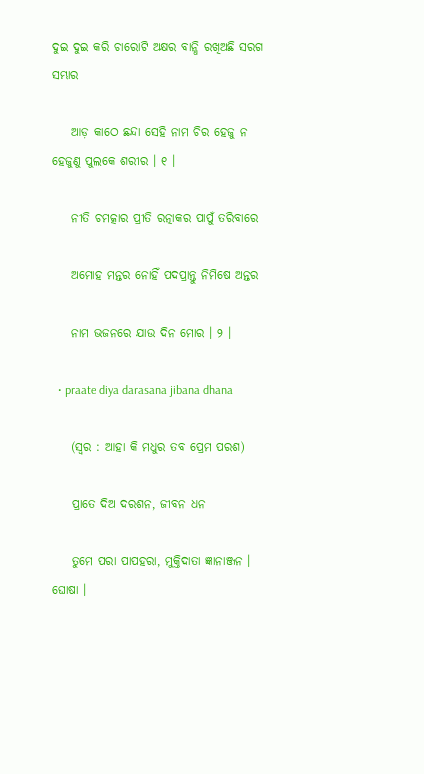ଦୁଇ ଦୁଇ କରି ଚାରୋଟି ଅକ୍ଷର ବାନ୍ଧି ରଖିଅଛି ସରଗ ସମ୍ଭାର

    ଆଡ଼ କାଠେ ଛନ୍ଦା ସେହି ନାମ ଚିର ହେଜୁ ନ ହେଜୁଣୁ ପୁଲକେ ଶରୀର । ୧ ।

    ନୀତି ଚମତ୍କାର ପ୍ରୀତି ରତ୍ନାକର ପାପୁଁ ତରିବାରେ

    ଅମୋହ ମନ୍ତର ନୋହିଁ ପଦପ୍ରାନ୍ତୁ ନିମିଷେ ଅନ୍ତର

    ନାମ ଭଜନରେ ଯାଉ ଦିନ ମୋର । ୨ ।

  • praate diya darasana jibana dhana

    (ସ୍ୱର : ଆହା କି ମଧୁର ତବ ପ୍ରେମ ପରଶ)

    ପ୍ରାତେ ଦିଅ ଦରଶନ, ଜୀବନ ଧନ

    ତୁମେ ପରା ପାପହରା, ମୁକ୍ତିଦାତା ଜ୍ଞାନାଞ୍ଜନ । ଘୋଷା ।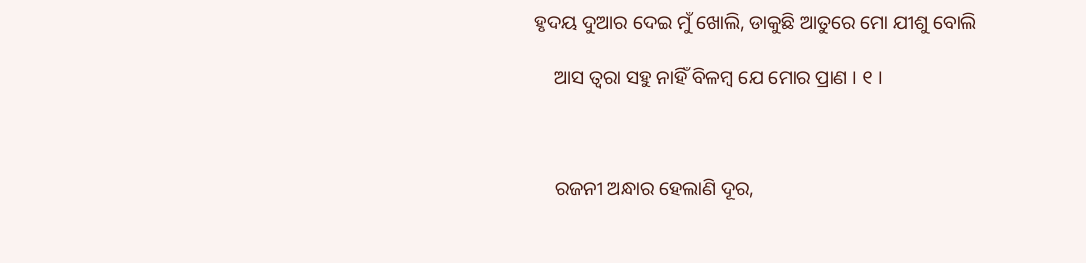ହୃଦୟ ଦୁଆର ଦେଇ ମୁଁ ଖୋଲି, ଡାକୁଛି ଆତୁରେ ମୋ ଯୀଶୁ ବୋଲି

    ଆସ ତ୍ୱରା ସହୁ ନାହିଁ ବିଳମ୍ବ ଯେ ମୋର ପ୍ରାଣ । ୧ ।



    ରଜନୀ ଅନ୍ଧାର ହେଲାଣି ଦୂର,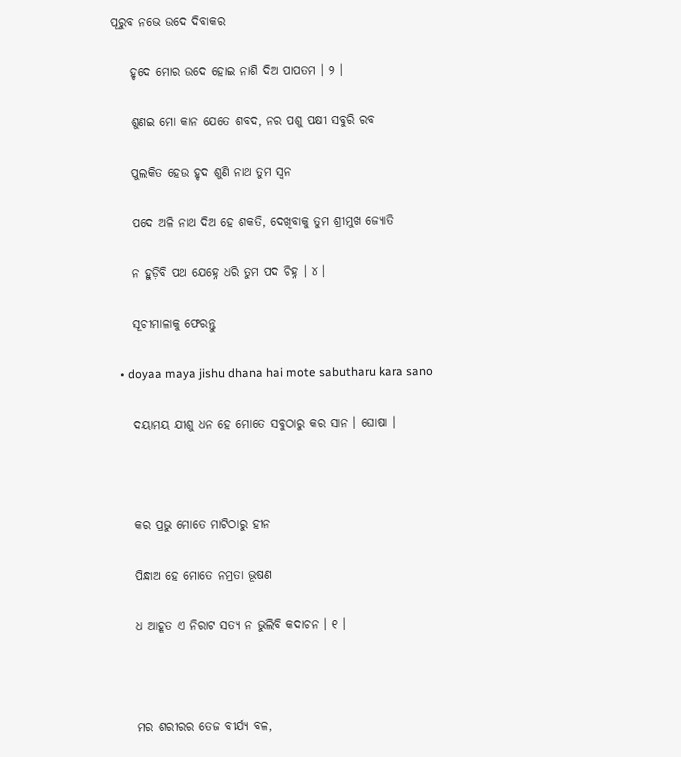ପୂରୁବ ନଭେ ଉଦେ ଦିବାକର

    ହୃଦେ ମୋର ଉଦେ ହୋଇ ନାଶି ଦିଅ ପାପତମ । ୨ ।

    ଶୁଣଇ ମୋ କାନ ଯେତେ ଶବଦ, ନର ପଶୁ ପକ୍ଷୀ ସବୁରି ରବ

    ପୁଲକିତ ହେଉ ହୃଦ ଶୁଣି ନାଥ ତୁମ ସ୍ୱନ

    ପଦେ ଅଳି ନାଥ ଦିଅ ହେ ଶକତି, ଦେଖିବାକୁ ତୁମ ଶ୍ରୀମୁଖ ଜ୍ୟୋତି

    ନ ହୁଡ଼ିବି ପଥ ଯେହ୍ନେ ଧରି ତୁମ ପଦ ଚିହ୍ନ । ୪ ।

    ସୂଚୀମାଳାକୁ ଫେରନ୍ତୁ

  • doyaa maya jishu dhana hai mote sabutharu kara sano

    ଦୟାମୟ ଯୀଶୁ ଧନ ହେ ମୋତେ ସବୁଠାରୁ କର ସାନ । ଘୋଷା ।



    କର ପ୍ରଭୁ ମୋତେ ମାଟିଠାରୁ ହୀନ

    ପିନ୍ଧାଅ ହେ ମୋତେ ନମ୍ରତା ଭୂଷଣ

    ଧ ଆହୂତ ଏ ନିରାଟ ସତ୍ୟ ନ ଭୁଲିବି କଦାଚନ । ୧ ।



    ମର ଶରୀରର ତେଜ ବୀର୍ଯ୍ୟ ବଳ,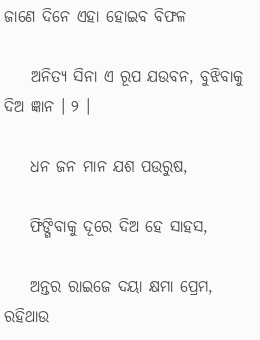ଜାଣେ ଦିନେ ଏହା ହୋଇବ ବିଫଳ

    ଅନିତ୍ୟ ସିନା ଏ ରୂପ ଯଉବନ, ବୁଝିବାକୁ ଦିଅ ଜ୍ଞାନ । ୨ ।

    ଧନ ଜନ ମାନ ଯଶ ପଉରୁଷ,

    ଫିଙ୍ଗିବାକୁ ଦୂରେ ଦିଅ ହେ ସାହସ,

    ଅନ୍ତର ରାଇଜେ ଦୟା କ୍ଷମା ପ୍ରେମ, ରହିଥାଉ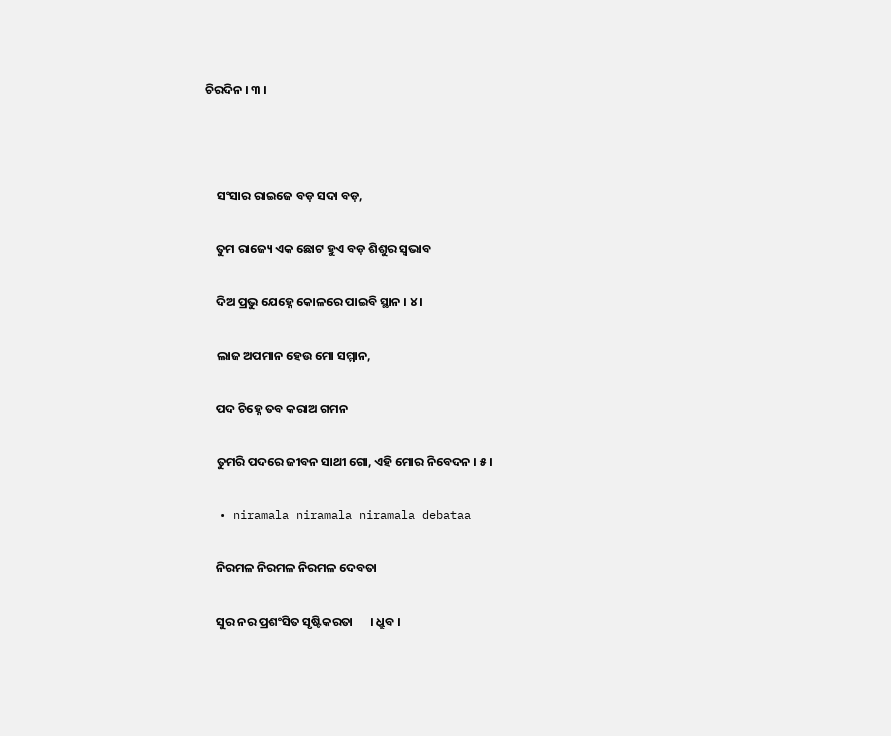ଚିରଦିନ । ୩ ।



    ସଂସାର ରାଇଜେ ବଡ଼ ସଦା ବଡ଼,

    ତୁମ ରାଜ୍ୟେ ଏକ ଛୋଟ ହୁଏ ବଡ଼ ଶିଶୁର ସ୍ୱଭାବ

    ଦିଅ ପ୍ରଭୁ ଯେହ୍ନେ କୋଳରେ ପାଇବି ସ୍ଥାନ । ୪ ।

    ଲାଜ ଅପମାନ ହେଉ ମୋ ସମ୍ମାନ,

    ପଦ ଚିହ୍ନେ ତବ କରାଅ ଗମନ

    ତୁମରି ପଦରେ ଜୀବନ ସାଥୀ ଗୋ, ଏହି ମୋର ନିବେଦନ । ୫ ।

  • niramala niramala niramala debataa

    ନିରମଳ ନିରମଳ ନିରମଳ ଦେବତା

    ସୁର ନର ପ୍ରଶଂସିତ ସୃଷ୍ଟିକରତା      । ଧ୍ରୁବ ।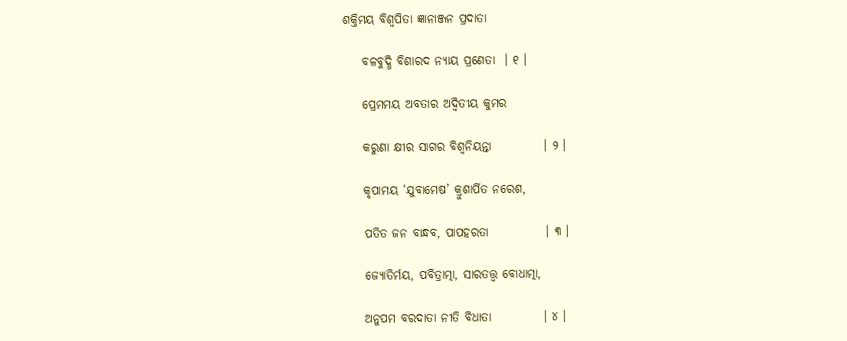ଶକ୍ତିମୟ ବିଶ୍ୱପିତା ଜ୍ଞାନାଞ୍ଜନ ପ୍ରଦାତା

    ବଳବୁଦ୍ଧି ବିଶାରଦ ନ୍ୟାୟ ପ୍ରଣେତା  । ୧ ।

    ପ୍ରେମମୟ ଅବତାର ଅଦ୍ୱିତୀୟ କୁମର

    କରୁଣା କ୍ଷୀର ସାଗର ବିଶ୍ୱନିୟନ୍ତା           । ୨ ।

    କୃପାମୟ ‘ଯୁବାମେଷ’ କ୍ରୁଶାର୍ପିତ ନରେଶ,

    ପତିତ ଜନ ବାନ୍ଧବ, ପାପହରତା            । ୩ ।

    ଜ୍ୟୋତିର୍ମୟ, ପବିତ୍ରାତ୍ମା, ସାରତତ୍ତ୍ୱ ବୋଧାତ୍ମା,

    ଅନୁପମ ବରଦାତା ନୀତି ବିଧାତା           । ୪ ।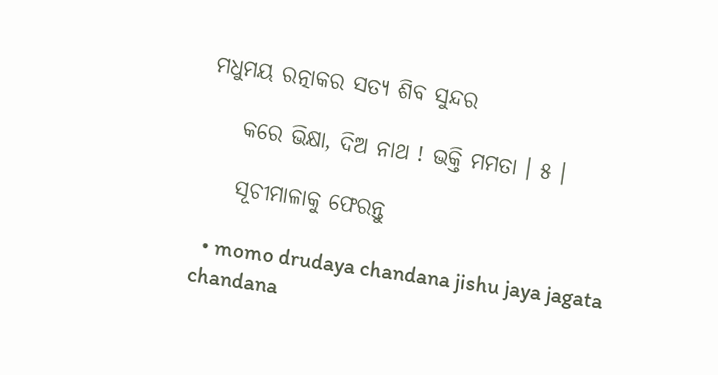ମଧୁମୟ ରତ୍ନାକର ସତ୍ୟ ଶିବ ସୁନ୍ଦର

    କରେ ଭିକ୍ଷା, ଦିଅ ନାଥ ! ଭକ୍ତି ମମତା । ୫ ।

    ସୂଚୀମାଳାକୁ ଫେରନ୍ତୁ

  • momo drudaya chandana jishu jaya jagata chandana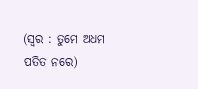(ସ୍ୱର : ତୁମେ ଅଧମ ପତିତ ନରେ)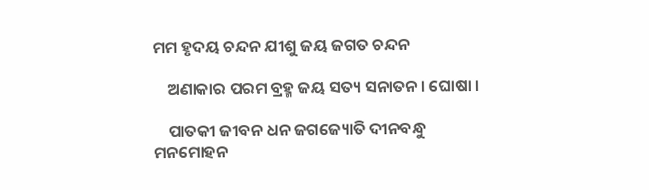ମମ ହୃଦୟ ଚନ୍ଦନ ଯୀଶୁ ଜୟ ଜଗତ ଚନ୍ଦନ

    ଅଣାକାର ପରମ ବ୍ରହ୍ମ ଜୟ ସତ୍ୟ ସନାତନ । ଘୋଷା ।

    ପାତକୀ ଜୀବନ ଧନ ଜଗଜ୍ୟୋତି ଦୀନବନ୍ଧୁ ମନମୋହନ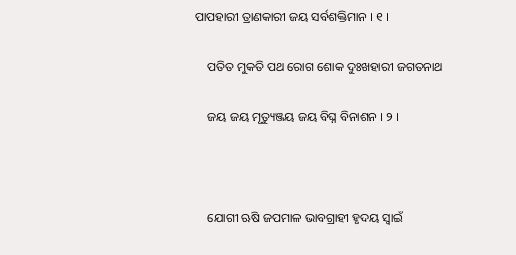ପାପହାରୀ ତ୍ରାଣକାରୀ ଜୟ ସର୍ବଶକ୍ତିମାନ । ୧ ।

    ପତିତ ମୁକତି ପଥ ରୋଗ ଶୋକ ଦୁଃଖହାରୀ ଜଗତନାଥ

    ଜୟ ଜୟ ମୃତ୍ୟୁଞ୍ଜୟ ଜୟ ବିଘ୍ନ ବିନାଶନ । ୨ ।



    ଯୋଗୀ ଋଷି ଜପମାଳ ଭାବଗ୍ରାହୀ ହୃଦୟ ସ୍ୱାଇଁ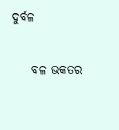ଦୁର୍ବଳ

    ବଳ ଭକତର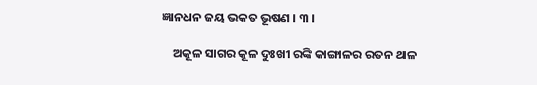ଜ୍ଞାନଧନ ଜୟ ଭକତ ଭୂଷଣ । ୩ ।

    ଅକୂଳ ସାଗର କୂଳ ଦୁଃଖୀ ରଙ୍କି କାଙ୍ଗାଳର ରତନ ଥାଳ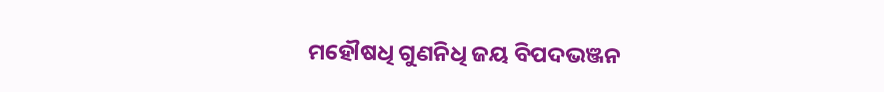ମହୌଷଧି ଗୁଣନିଧି ଜୟ ବିପଦଭଞ୍ଜନ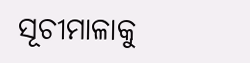ସୂଚୀମାଳାକୁ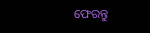ଫେରନ୍ତୁ